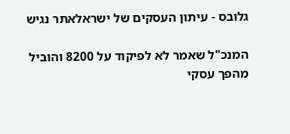גלובס - עיתון העסקים של ישראלאתר נגיש

המנכ"ל שאמר לא לפיקוד על 8200 והוביל מהפך עסקי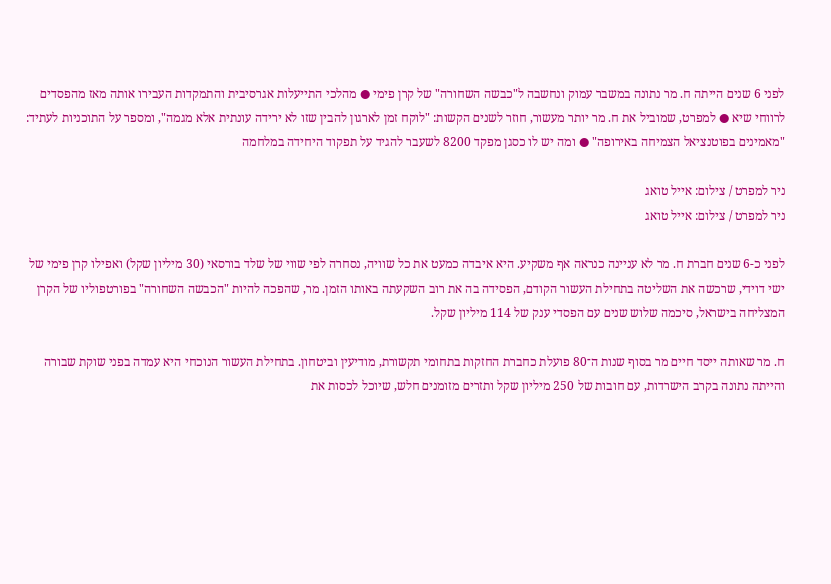לפני 6 שנים הייתה ח. מר נתונה במשבר עמוק ונחשבה ל"כבשה השחורה" של קרן פימי ● מהלכי התייעלות אגרסיבית והתמקדות העבירו אותה מאז מהפסדים לרווחי שיא ● למפרט, שמוביל את ח. מר יותר מעשור, חוזר לשנים הקשות: "לוקח זמן לארגון להבין שזו לא ירידה עונתית אלא מגמה", ומספר על התוכניות לעתיד: "מאמינים בפוטנציאל הצמיחה באירופה" ● ומה יש לו כסגן מפקד 8200 לשעבר להגיד על תפקוד היחידה במלחמה

ניר למפרט / צילום: אייל טואג
ניר למפרט / צילום: אייל טואג

לפני כ-6 שנים חברת ח. מר לא עניינה כנראה אף משקיע. היא איבדה כמעט את כל שוויה, נסחרה לפי שווי של שלד בורסאי (30 מיליון שקל) ואפילו קרן פימי של ישי דוידי, שרכשה את השליטה בתחילת העשור הקודם, הפסידה בה את רוב השקעתה באותו הזמן. מר, שהפכה להיות "הכבשה השחורה" בפורטפוליו של הקרן המצליחה בישראל, סיכמה שלוש שנים עם הפסדי ענק של 114 מיליון שקל.

ח. מר שאותה ייסד חיים מר בסוף שנות ה־80 פועלת כחברת החזקות בתחומי תקשורת, מודיעין וביטחון. בתחילת העשור הנוכחי היא עמדה בפני שוקת שבורה והייתה נתונה בקרב הישרדות, עם חובות של 250 מיליון שקל ותזרים מזומנים חלש, שיוכל לכסות את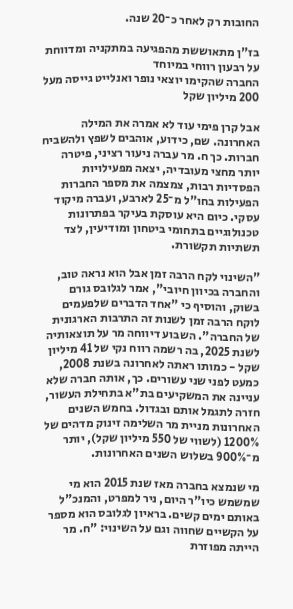החובות רק לאחר כ־20 שנה.

בז"ן מתאוששת מהפגיעה במתקניה ומדווחת על רבעון רווחי במיוחד
החברה שהקימו יוצאי נופר ואנלייט גייסה מעל 200 מיליון שקל

אבל קרן פימי עוד לא אמרה את המילה האחרונה. שם, כידוע, אוהבים לשפץ ולהשביח חברות. כך ח. מר עברה ניעור רציני, פיטרה יותר מחצי מעובדיה, יצאה מפעילויות הפסדיות רבות, צמצמה את מספר החברות הפעילות בחו"ל מ־25 לארבע, ועברה מיקוד עסקי. כיום היא עוסקת בעיקר בפתרונות טכנולוגיים בתחומי ביטחון ומודיעין, לצד תשתיות תקשורת.

"השינוי לקח הרבה זמן אבל הוא נראה טוב, והחברה בכיוון חיובי", אמר לגלובס גורם בשוק, והוסיף כי "אחד הדברים שלפעמים לוקח הרבה זמן לשנות זה התרבות הארגונית של החברה". השבוע דיווחה מר על תוצאותיה לשנת 2025, בה רשמה רווח נקי של 41 מיליון שקל - כמותו ראתה לאחרונה בשנת 2008, כמעט לפני שני עשורים. כך, אותה חברה שלא עניינה את המשקיעים בת"א בתחילת העשור, חזרה לתגמל אותם ובגדול. בחמש השנים האחרונות מניית מר השלימה זינוק מדהים של 1200% (לשווי של 550 מיליון שקל), יותר מ־900% בשלוש השנים האחרונות.

מי שנמצא בחברה מאז שנת 2015 הוא מי שמשמש כיו"ר היום, ניר למפרט, והמנכ"ל באותם ימים קשים. בראיון לגלובס הוא מספר על הקשיים שחווה וגם על השינוי: "ח. מר הייתה מפוזרת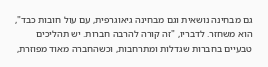גם מבחינה נושאית וגם מבחינה גיאוגרפית, עם עול חובות כבד", הוא משחזר. לדבריו, "זה קורה להרבה חברות. יש תהליכים טבעיים בחברות שגדלות ומתרחבות, וכשהחברה מאוד מפוזרת,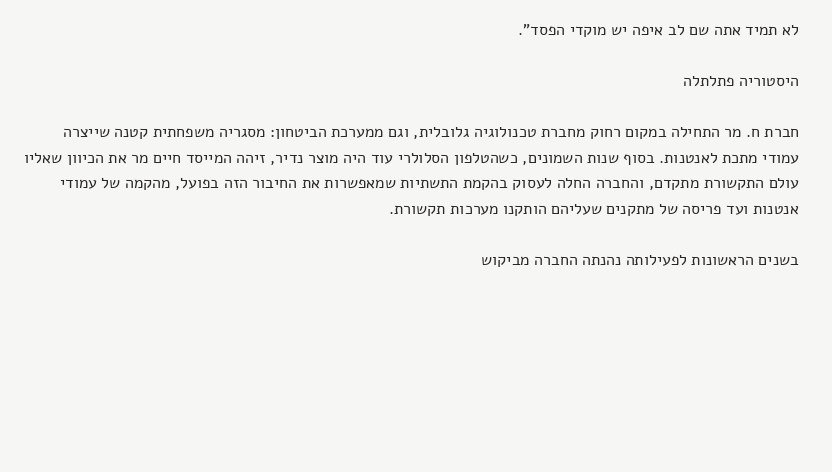לא תמיד אתה שם לב איפה יש מוקדי הפסד".

היסטוריה פתלתלה

חברת ח. מר התחילה במקום רחוק מחברת טכנולוגיה גלובלית, וגם ממערכת הביטחון: מסגריה משפחתית קטנה שייצרה עמודי מתכת לאנטנות. בסוף שנות השמונים, כשהטלפון הסלולרי עוד היה מוצר נדיר, זיהה המייסד חיים מר את הכיוון שאליו עולם התקשורת מתקדם, והחברה החלה לעסוק בהקמת התשתיות שמאפשרות את החיבור הזה בפועל, מהקמה של עמודי אנטנות ועד פריסה של מתקנים שעליהם הותקנו מערכות תקשורת.

בשנים הראשונות לפעילותה נהנתה החברה מביקוש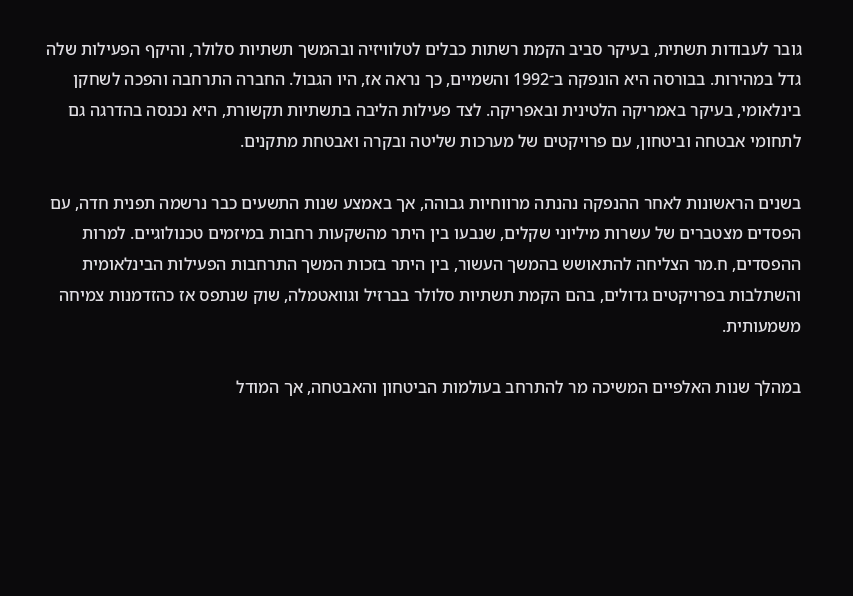גובר לעבודות תשתית, בעיקר סביב הקמת רשתות כבלים לטלוויזיה ובהמשך תשתיות סלולר, והיקף הפעילות שלה גדל במהירות. בבורסה היא הונפקה ב־1992 והשמיים, כך נראה אז, היו הגבול. החברה התרחבה והפכה לשחקן בינלאומי, בעיקר באמריקה הלטינית ובאפריקה. לצד פעילות הליבה בתשתיות תקשורת, היא נכנסה בהדרגה גם לתחומי אבטחה וביטחון, עם פרויקטים של מערכות שליטה ובקרה ואבטחת מתקנים.

בשנים הראשונות לאחר ההנפקה נהנתה מרווחיות גבוהה, אך באמצע שנות התשעים כבר נרשמה תפנית חדה, עם הפסדים מצטברים של עשרות מיליוני שקלים, שנבעו בין היתר מהשקעות רחבות במיזמים טכנולוגיים. למרות ההפסדים, ח.מר הצליחה להתאושש בהמשך העשור, בין היתר בזכות המשך התרחבות הפעילות הבינלאומית והשתלבות בפרויקטים גדולים, בהם הקמת תשתיות סלולר בברזיל וגוואטמלה, שוק שנתפס אז כהזדמנות צמיחה משמעותית.

במהלך שנות האלפיים המשיכה מר להתרחב בעולמות הביטחון והאבטחה, אך המודל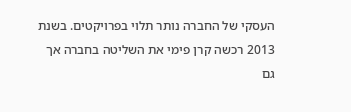העסקי של החברה נותר תלוי בפרויקטים. בשנת 2013 רכשה קרן פימי את השליטה בחברה אך גם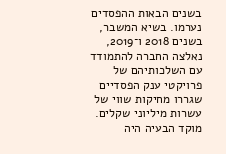בשנים הבאות ההפסדים נערמו. בשיא המשבר, בשנים 2018 ו־2019, נאלצה החברה להתמודד עם השלכותיהם של פרויקטי ענק הפסדיים שגררו מחיקות שווי של עשרות מיליוני שקלים. מוקד הבעיה היה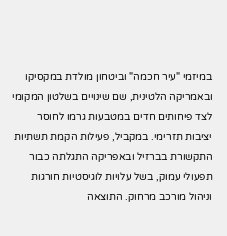במיזמי "עיר חכמה" וביטחון מולדת במקסיקו ובאמריקה הלטינית, שם שינויים בשלטון המקומי לצד פיחותים חדים במטבעות גרמו לחוסר יציבות תזרימי. במקביל, פעילות הקמת תשתיות התקשורת בברזיל ובאפריקה התגלתה כבור תפעולי עמוק, בשל עלויות לוגיסטיות חורגות וניהול מורכב מרחוק. התוצאה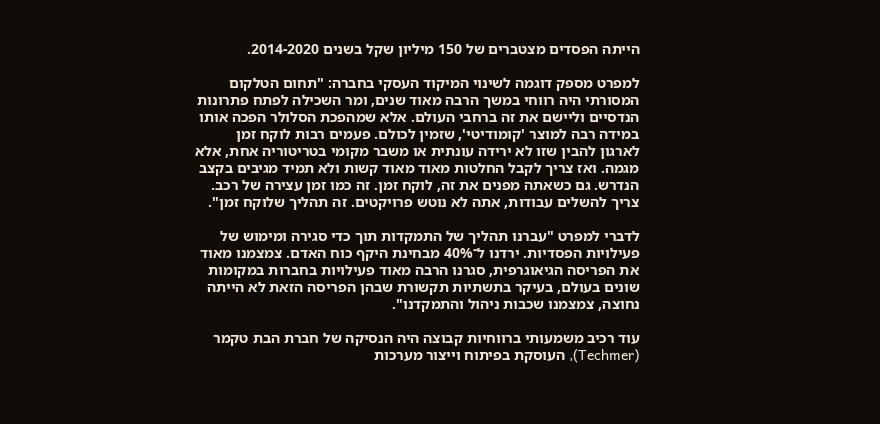הייתה הפסדים מצטברים של 150 מיליון שקל בשנים 2014-2020.

למפרט מספק דוגמה לשינוי המיקוד העסקי בחברה: "תחום הטלקום המסורתי היה רווחי במשך הרבה מאוד שנים, ומר השכילה לפתח פתרונות הנדסיים וליישם את זה ברחבי העולם. אלא שמהפכת הסלולר הפכה אותו במידה רבה למוצר 'קומודיטי', שזמין לכולם. פעמים רבות לוקח זמן לארגון להבין שזו לא ירידה עונתית או משבר מקומי בטריטוריה אחת, אלא מגמה. ואז צריך לקבל החלטות מאוד מאוד קשות ולא תמיד מגיבים בקצב הנדרש. גם כשאתה מפנים את זה, לוקח זמן. זה כמו זמן עצירה של רכב. צריך להשלים עבודות, אתה לא נוטש פרויקטים. זה תהליך שלוקח זמן".

לדברי למפרט "עברנו תהליך של התמקדות תוך כדי סגירה ומימוש של פעילויות הפסדיות. ירדנו ל־40% מבחינת היקף כוח האדם. צמצמנו מאוד את הפריסה הגיאוגרפית, סגרנו הרבה מאוד פעילויות בחברות במקומות שונים בעולם, בעיקר בתשתיות תקשורת שבהן הפריסה הזאת לא הייתה נחוצה, צמצמנו שכבות ניהול והתמקדנו".

עוד רכיב משמעותי ברווחיות קבוצה היה הנסיקה של חברת הבת טקמר (Techmer), העוסקת בפיתוח וייצור מערכות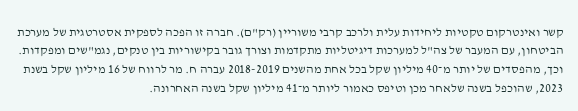קשר ואינטרקום טקטיות ליחידות עלית ולרכב קרבי משוריין (רק"ם). חברה זו הפכה לספקית אסטרטגית של מערכת הביטחון, עם המעבר של צה"ל למערכות דיגיטליות מתקדמות וצורך גובר בקישוריות בין טנקים, נגמ"שים ומפקדות. וכך, מהפסדים של יותר מ־40 מיליון שקל בכל אחת מהשנים 2018-2019 עברה ח. מר לרווח של 16 מיליון שקל בשנת 2023, שהוכפל בשנה שלאחר מכן וטיפס כאמור ליותר מ־41 מיליון שקל בשנה האחרונה.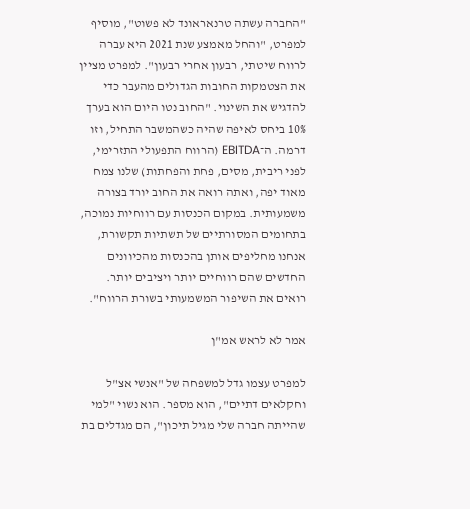"החברה עשתה טרנאראונד לא פשוט", מוסיף למפרט, "והחל מאמצע שנת 2021 היא עברה לרווח שיטתי, רבעון אחרי רבעון". למפרט מציין את הצטמקות החובות הגדולים מהעבר כדי להדגיש את השינוי. "החוב נטו היום הוא בערך 10% ביחס לאיפה שהיה כשהמשבר התחיל, וזו דרמה. ה־EBITDA (הרווח התפעולי התזרימי, לפני ריבית, מסים, פחת והפחתות) שלנו צמח מאוד יפה, ואתה רואה את החוב יורד בצורה משמעותית. במקום הכנסות עם רווחיות נמוכה, בתחומים המסורתיים של תשתיות תקשורת, אנחנו מחליפים אותן בהכנסות מהכיוונים החדשים שהם רווחיים יותר ויציבים יותר. רואים את השיפור המשמעותי בשורת הרווח".

אמר לא לראש אמ"ן

למפרט עצמו גדל למשפחה של "אנשי אצ"ל וחקלאים דתיים", הוא מספר. הוא נשוי "למי שהייתה חברה שלי מגיל תיכון", הם מגדלים בת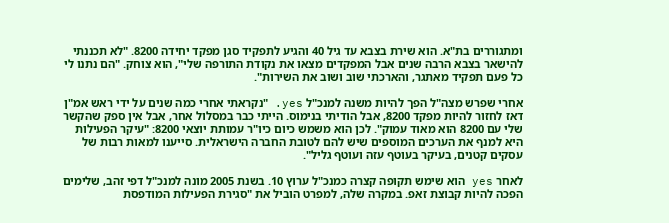ומתגוררים בת"א. הוא שירת בצבא עד גיל 40 והגיע לתפקיד סגן מפקד יחידה 8200. "לא תכננתי להישאר בצבא הרבה שנים אבל המפקדים מצאו את נקודת התורפה שלי", הוא צוחק. "הם נתנו לי כל פעם תפקיד מאתגר, והארכתי שוב ושוב את השירות".

אחרי שפרש מצה"ל הפך להיות משנה למנכ"ל yes. "נקראתי אחרי כמה שנים על ידי ראש אמ"ן דאז לחזור להיות מפקד 8200, אבל הודיתי בנימוס. הייתי כבר במסלול אחר, אבל אין ספק שהקשר שלי עם 8200 הוא מאוד עמוק". לכן הוא משמש כיום כיו"ר עמותת יוצאי 8200: "עיקר הפעילות היא למנף את הערכים המוספים שיש להם לטובת החברה הישראלית. סייענו למאות רבות של עסקים קטנים, בעיקר בעוטף עזה ועוטף גליל".

לאחר yes הוא שימש תקופה קצרה כמנכ"ל ערוץ 10. בשנת 2005 מונה למנכ"ל דפי זהב, שלימים הפכה להיות קבוצת זאפ. במקרה שלה, למפרט הוביל את "סגירת הפעילות המודפסת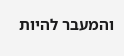והמעבר להיות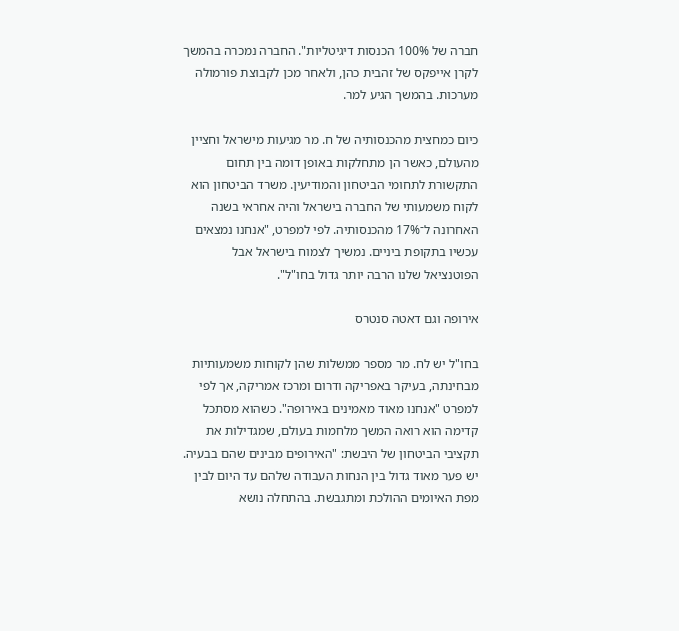חברה של 100% הכנסות דיגיטליות". החברה נמכרה בהמשך לקרן אייפקס של זהבית כהן, ולאחר מכן לקבוצת פורמולה מערכות. בהמשך הגיע למר.

כיום כמחצית מהכנסותיה של ח. מר מגיעות מישראל וחציין מהעולם, כאשר הן מתחלקות באופן דומה בין תחום התקשורת לתחומי הביטחון והמודיעין. משרד הביטחון הוא לקוח משמעותי של החברה בישראל והיה אחראי בשנה האחרונה ל־17% מהכנסותיה. לפי למפרט, "אנחנו נמצאים עכשיו בתקופת ביניים. נמשיך לצמוח בישראל אבל הפוטנציאל שלנו הרבה יותר גדול בחו"ל".

אירופה וגם דאטה סנטרס

בחו"ל יש לח. מר מספר ממשלות שהן לקוחות משמעותיות מבחינתה, בעיקר באפריקה ודרום ומרכז אמריקה, אך לפי למפרט "אנחנו מאוד מאמינים באירופה". כשהוא מסתכל קדימה הוא רואה המשך מלחמות בעולם, שמגדילות את תקציבי הביטחון של היבשת: "האירופים מבינים שהם בבעיה. יש פער מאוד גדול בין הנחות העבודה שלהם עד היום לבין מפת האיומים ההולכת ומתגבשת. בהתחלה נושא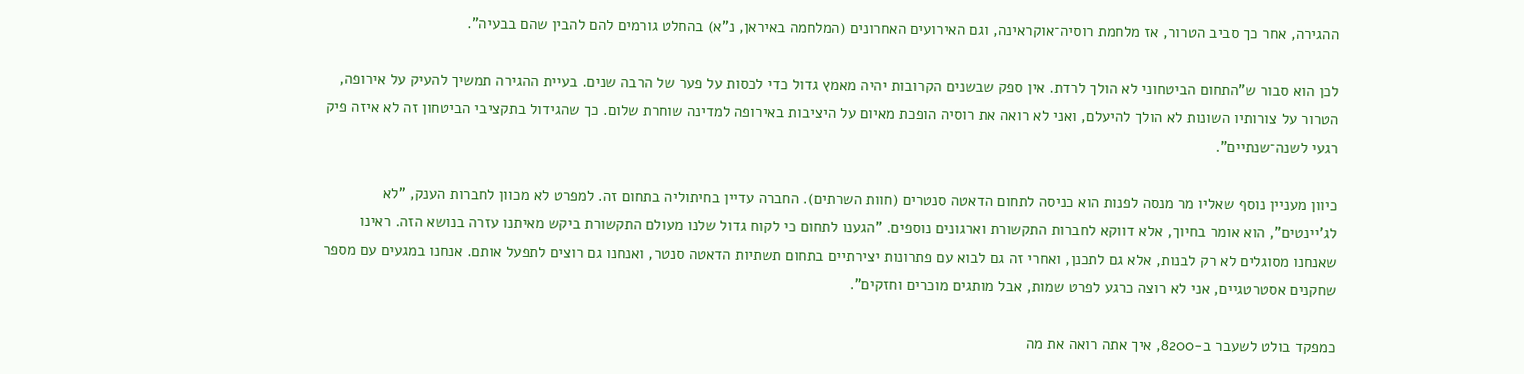ההגירה, אחר כך סביב הטרור, אז מלחמת רוסיה־אוקראינה, וגם האירועים האחרונים (המלחמה באיראן, נ"א) בהחלט גורמים להם להבין שהם בבעיה".

לכן הוא סבור ש"התחום הביטחוני לא הולך לרדת. אין ספק שבשנים הקרובות יהיה מאמץ גדול כדי לכסות על פער של הרבה שנים. בעיית ההגירה תמשיך להעיק על אירופה, הטרור על צורותיו השונות לא הולך להיעלם, ואני לא רואה את רוסיה הופכת מאיום על היציבות באירופה למדינה שוחרת שלום. כך שהגידול בתקציבי הביטחון זה לא איזה פיק רגעי לשנה־שנתיים".

כיוון מעניין נוסף שאליו מר מנסה לפנות הוא כניסה לתחום הדאטה סנטרים (חוות השרתים). החברה עדיין בחיתוליה בתחום זה. למפרט לא מכוון לחברות הענק, "לא לג'יינטים", הוא אומר בחיוך, אלא דווקא לחברות התקשורת וארגונים נוספים. "הגענו לתחום כי לקוח גדול שלנו מעולם התקשורת ביקש מאיתנו עזרה בנושא הזה. ראינו שאנחנו מסוגלים לא רק לבנות, אלא גם לתכנן, ואחרי זה גם לבוא עם פתרונות יצירתיים בתחום תשתיות הדאטה סנטר, ואנחנו גם רוצים לתפעל אותם. אנחנו במגעים עם מספר שחקנים אסטרטגיים, אני לא רוצה כרגע לפרט שמות, אבל מותגים מוכרים וחזקים".

כמפקד בולט לשעבר ב-8200, איך אתה רואה את מה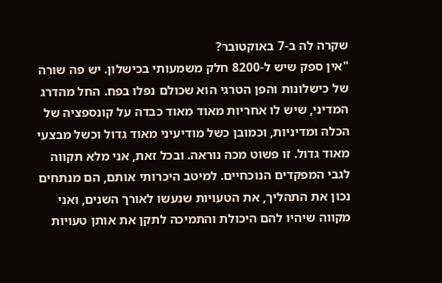שקרה לה ב-7 באוקטובר?
"אין ספק שיש ל-8200 חלק משמעותי בכישלון. יש פה שורה של כישלונות והפן הטרגי הוא שכולם נפלו בפח. החל מהדרג המדיני, שיש לו אחריות מאוד מאוד כבדה על קונספציה של הכלה ומדיניות, וכמובן כשל מודיעיני מאוד גדול וכשל מבצעי מאוד גדול. זו פשוט מכה נוראה. ובכל זאת, אני מלא תקווה לגבי המפקדים הנוכחיים. למיטב היכרותי אותם, הם מנתחים נכון את התהליך, את הטעויות שנעשו לאורך השנים, ואני מקווה שיהיו להם היכולת והתמיכה לתקן את אותן טעויות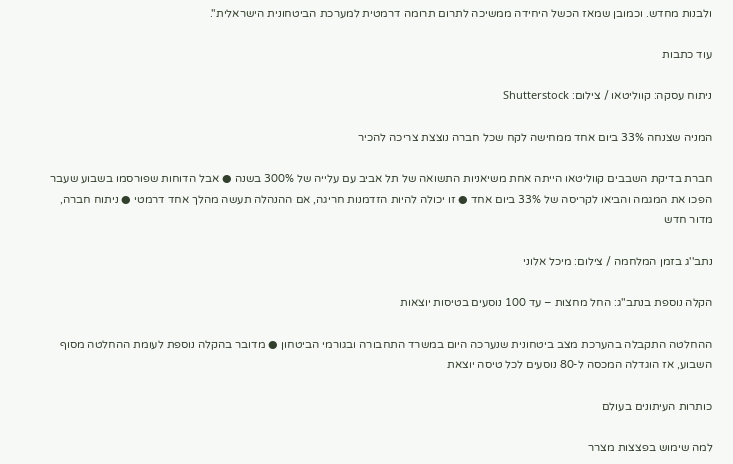ולבנות מחדש. וכמובן שמאז הכשל היחידה ממשיכה לתרום תרומה דרמטית למערכת הביטחונית הישראלית".

עוד כתבות

ניתוח עסקה: קווליטאו / צילום: Shutterstock

המניה שצנחה 33% ביום אחד ממחישה לקח שכל חברה נוצצת צריכה להכיר

חברת בדיקת השבבים קווליטאו הייתה אחת משיאניות התשואה של תל אביב עם עלייה של 300% בשנה ● אבל הדוחות שפורסמו בשבוע שעבר הפכו את המגמה והביאו לקריסה של 33% ביום אחד ● זו יכולה להיות הזדמנות חריגה, אם ההנהלה תעשה מהלך אחד דרמטי ● ניתוח חברה, מדור חדש

נתב''ג בזמן המלחמה / צילום: מיכל אלוני

הקלה נוספת בנתב"ג: החל מחצות – עד 100 נוסעים בטיסות יוצאות

ההחלטה התקבלה בהערכת מצב ביטחונית שנערכה היום במשרד התחבורה ובגורמי הביטחון ● מדובר בהקלה נוספת לעומת ההחלטה מסוף השבוע, אז הוגדלה המכסה ל-80 נוסעים לכל טיסה יוצאת

כותרות העיתונים בעולם

למה שימוש בפצצות מצרר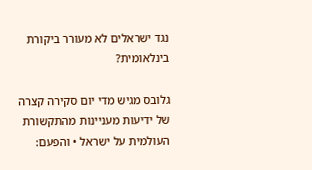נגד ישראלים לא מעורר ביקורת בינלאומית?

גלובס מגיש מדי יום סקירה קצרה של ידיעות מעניינות מהתקשורת העולמית על ישראל • והפעם: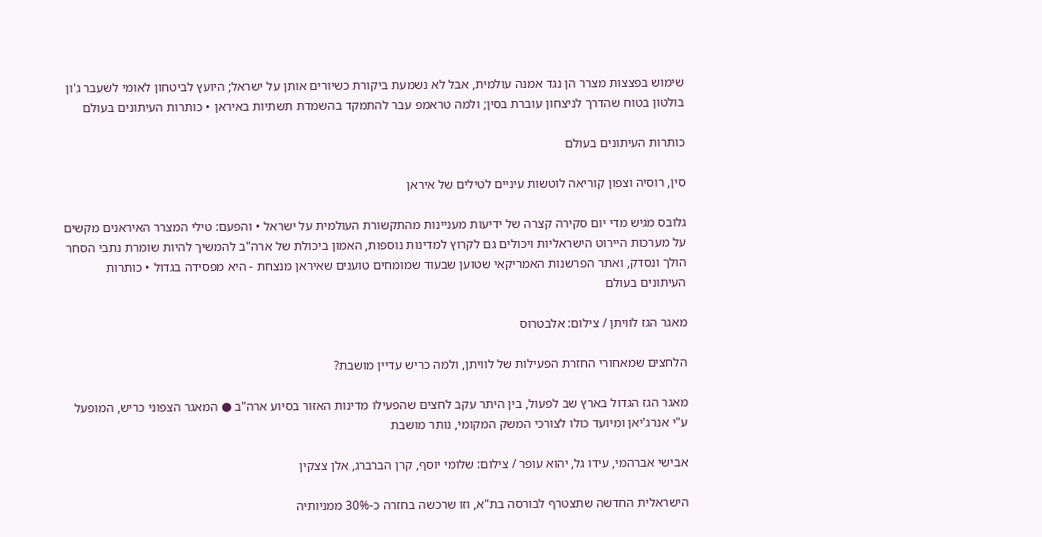שימוש בפצצות מצרר הן נגד אמנה עולמית, אבל לא נשמעת ביקורת כשיורים אותן על ישראל; היועץ לביטחון לאומי לשעבר ג'ון בולטון בטוח שהדרך לניצחון עוברת בסין; ולמה טראמפ עבר להתמקד בהשמדת תשתיות באיראן • כותרות העיתונים בעולם

כותרות העיתונים בעולם

סין, רוסיה וצפון קוריאה לוטשות עיניים לטילים של איראן

גלובס מגיש מדי יום סקירה קצרה של ידיעות מעניינות מהתקשורת העולמית על ישראל • והפעם: טילי המצרר האיראנים מקשים על מערכות היירוט הישראליות ויכולים גם לקרוץ למדינות נוספות, האמון ביכולת של ארה"ב להמשיך להיות שומרת נתבי הסחר הולך ונסדק, ואתר הפרשנות האמריקאי שטוען שבעוד שמומחים טוענים שאיראן מנצחת - היא מפסידה בגדול • כותרות העיתונים בעולם

מאגר הגז לוויתן / צילום: אלבטרוס

הלחצים שמאחורי החזרת הפעילות של לוויתן, ולמה כריש עדיין מושבת?

מאגר הגז הגדול בארץ שב לפעול, בין היתר עקב לחצים שהפעילו מדינות האזור בסיוע ארה"ב ● המאגר הצפוני כריש, המופעל ע"י אנרג'יאן ומיועד כולו לצורכי המשק המקומי, נותר מושבת

אבישי אברהמי, עידו גל, יהוא עופר / צילום: שלומי יוסף, קרן הברברג, אלן צצקין

הישראלית החדשה שתצטרף לבורסה בת"א, וזו שרכשה בחזרה כ-30% ממניותיה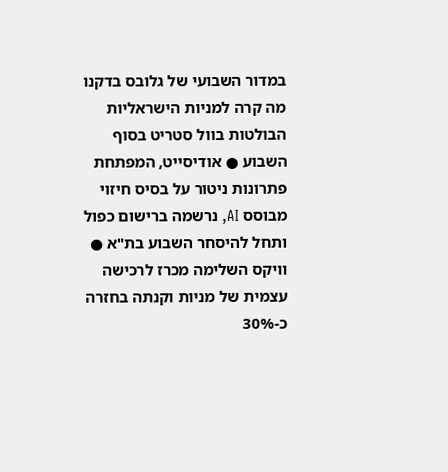במדור השבועי של גלובס בדקנו מה קרה למניות הישראליות הבולטות בוול סטריט בסוף השבוע ● אודיסייט, המפתחת פתרונות ניטור על בסיס חיזוי מבוסס AI, נרשמה ברישום כפול ותחל להיסחר השבוע בת"א ● וויקס השלימה מכרז לרכישה עצמית של מניות וקנתה בחזרה כ-30%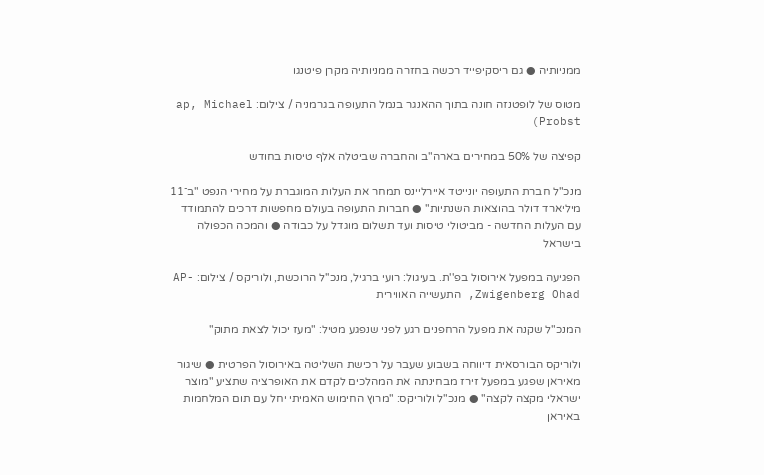ממניותיה ● גם ריסקיפייד רכשה בחזרה ממניותיה מקרן פיטנגו

מטוס של לופטנזה חונה בתוך ההאנגר בנמל התעופה בגרמניה / צילום: ap, Michael Probst)

קפיצה של 50% במחירים בארה"ב והחברה שביטלה אלף טיסות בחודש

מנכ"ל חברת התעופה יונייטד איירליינס תמחר את העלות המוגברת על מחירי הנפט "ב־11 מיליארד דולר בהוצאות השנתיות" ● חברות התעופה בעולם מחפשות דרכים להתמודד עם העלות החדשה - מביטולי טיסות ועד תשלום מוגדל על כבודה ● והמכה הכפולה בישראל

הפגיעה במפעל אירוסול בפ''ת. בעיגול: רועי ברגיל, מנכ''ל הרוכשת, ולוריקס / צילום: AP- Zwigenberg Ohad, התעשייה האווירית

המנכ"ל שקנה את מפעל הרחפנים רגע לפני שנפגע מטיל: "מעז יכול לצאת מתוק"

ולוריקס הבורסאית דיווחה בשבוע שעבר על רכישת השליטה באירוסול הפרטית ● שיגור מאיראן שפגע במפעל זירז מבחינתה את המהלכים לקדם את האופרציה שתציע "מוצר ישראלי מקצה לקצה" ● מנכ"ל ולוריקס: "מרוץ החימוש האמיתי יחל עם תום המלחמות באיראן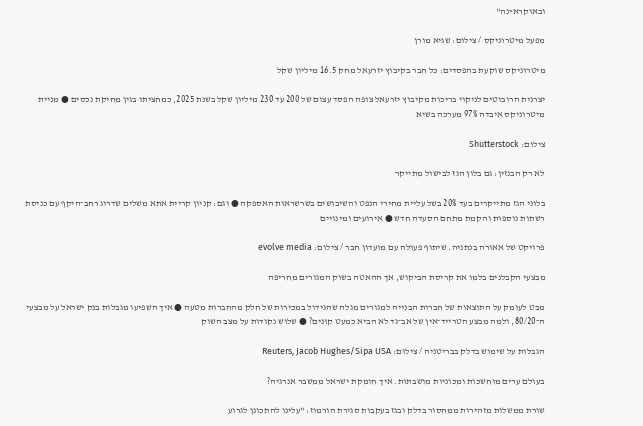ובאוקראינה"

מפעל מיטרוניקס / צילום: שגיא מורן

מיטרוניקס שוקעת בהפסדים: כל חבר בקיבוץ יזרעאל מחק 16.5 מיליון שקל

יצרנית הרובוטים לניקוי בריכות מקיבוץ יזרעאל צופה הפסד עצום של 200 עד 230 מיליון שקל בשנת 2025, כמחציתו בגין מחיקת נכסים ● מניית מיטרוניקס איבדה 97% מערכה בשיא

צילום: Shutterstock

לא רק הבנזין: גם בלון הגז לבישול מתייקר

בלוני הגז מתייקרים בעד 20% בשל עליית מחירי הנפט והשיבושים בשרשראות האספקה ● וגם: קניון קריית אתא משלים שדרוג רחב־היקף עם כניסת רשתות נוספות והקמת מתחם הסעדה חדש ● אירועים ומינויים

פרויקט של אאורה בנתניה. שיתוף פעולה עם מועדון חבר / צילום: evolve media

מבצעי הקבלנים בלמו את קריסת הביקוש, אך ההאטה בשוק המגורים מחריפה

מבט לעומק על התוצאות של חברות הבנייה למגורים מגלה שהגידול במכירות של חלק מהחברות מטעה ● איך השפיעו מגבלות בנק ישראל על מבצעי ה־80/20, ולמה מבצע הטרייד־אין של אב־גד לא הביא כמעט קונים? ● שלוש נקודות על מצב השוק

הגבלות על שימוש בדלק בבריטניה / צילום: Reuters, Jacob Hughes/Sipa USA

בעולם ערים מוחשכות ומכוניות מושבתות. איך חומקת ישראל ממשבר אנרגיה?

שורת ממשלות מזהירות ממחסור בדלק ובגז בעקבות סגירת הורמוז: "עלינו להתכונן לגרוע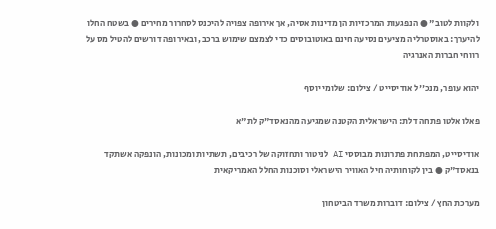ולקוות לטוב" ● הנפגעות המרכזיות הן מדינות אסיה, אך אירופה צפויה להיכנס לסחרור מחירים ● בשטח החלו להיערך: באוסטרליה מציעים נסיעה חינם באוטובוסים כדי לצמצם שימוש ברכב, ובאירופה דורשים להטיל מס על רווחי חברות האנרגיה

יהוא עופר, מנכ''ל אודיסייט / צילום: שלומי יוסף

פאלו אלטו פתחה דלת: הישראלית הקטנה שמגיעה מהנאסד"ק לת"א

אודיסייט, המפתחת פתרונות מבוססי AI לניטור ותחזוקה של רכיבים, תשתיות ומכונות, הונפקה אשתקד בנאסד"ק ● בין לקוחותיה חיל האוויר הישראלי וסוכנות החלל האמריקאית

מערכת החץ / צילום: דוברות משרד הביטחון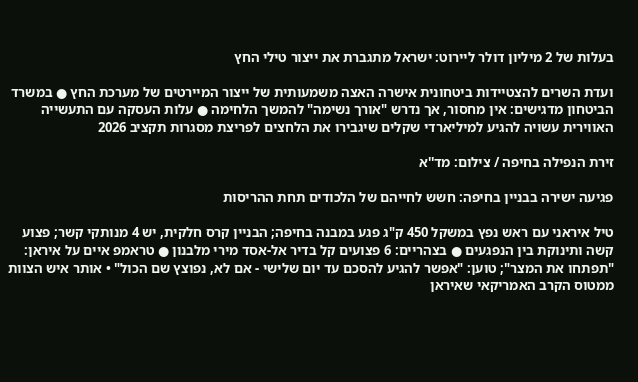בעלות של 2 מיליון דולר ליירוט: ישראל מתגברת את ייצור טילי החץ

ועדת השרים להצטיידות ביטחונית אישרה האצה משמעותית של ייצור המיירטים של מערכת החץ ● במשרד הביטחון מדגישים: אין מחסור, אך נדרש "אורך נשימה" להמשך הלחימה ● עלות העסקה עם התעשייה האווירית עשויה להגיע למיליארדי שקלים שיגבירו את הלחצים לפריצת מסגרות תקציב 2026

זירת הנפילה בחיפה / צילום: מד''א

פגיעה ישירה בבניין בחיפה: חשש לחייהם של הלכודים תחת ההריסות

טיל איראני עם ראש נפץ במשקל 450 ק"ג פגע במבנה בחיפה; הבניין קרס חלקית, יש 4 מנותקי קשר; פצוע קשה ותינוקת בין הנפגעים ● בצהריים: 6 פצועים קל בדיר אל-אסד מירי מלבנון ● טראמפ איים על איראן: "תפתחו את המצר"; טוען: "אפשר להגיע להסכם עד יום שלישי - אם לא, נפוצץ שם הכול" • אותר איש הצוות ממטוס הקרב האמריקאי שאיראן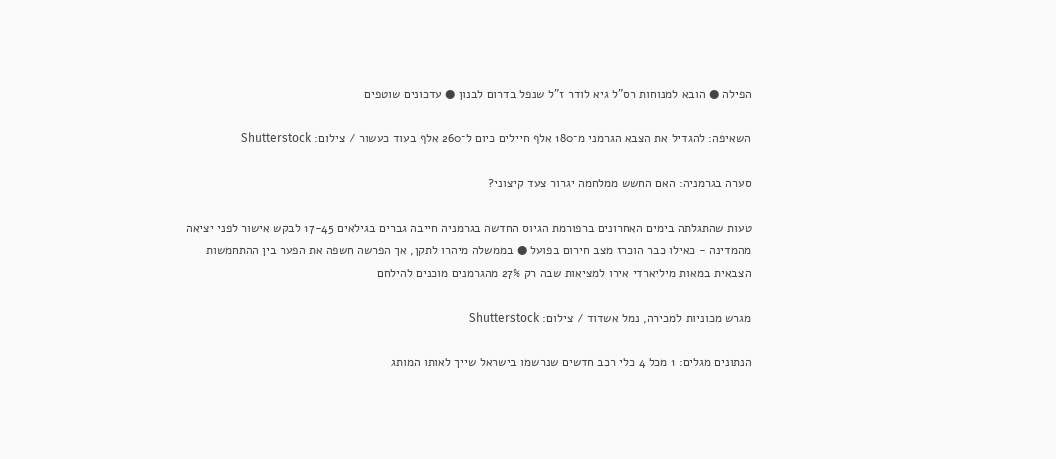הפילה ● הובא למנוחות רס"ל גיא לודר ז"ל שנפל בדרום לבנון ● עדכונים שוטפים

השאיפה: להגדיל את הצבא הגרמני מ־180 אלף חיילים כיום ל־260 אלף בעוד כעשור / צילום: Shutterstock

סערה בגרמניה: האם החשש ממלחמה יגרור צעד קיצוני?

טעות שהתגלתה בימים האחרונים ברפורמת הגיוס החדשה בגרמניה חייבה גברים בגילאים 17-45 לבקש אישור לפני יציאה מהמדינה - כאילו כבר הוכרז מצב חירום בפועל ● בממשלה מיהרו לתקן, אך הפרשה חשפה את הפער בין ההתחמשות הצבאית במאות מיליארדי אירו למציאות שבה רק 27% מהגרמנים מוכנים להילחם

מגרש מכוניות למכירה, נמל אשדוד / צילום: Shutterstock

הנתונים מגלים: 1 מכל 4 כלי רכב חדשים שנרשמו בישראל שייך לאותו המותג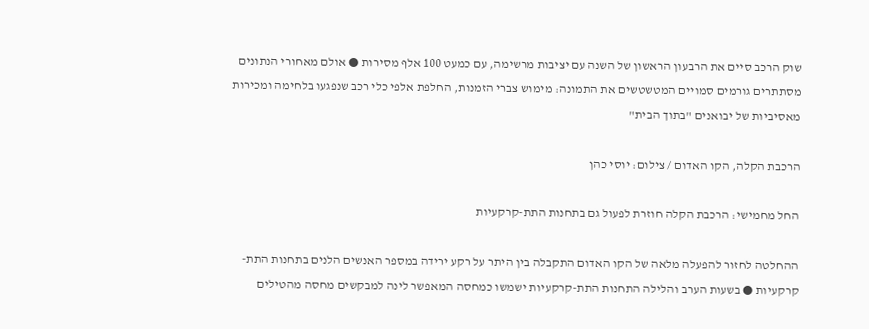שוק הרכב סיים את הרבעון הראשון של השנה עם יציבות מרשימה, עם כמעט 100 אלף מסירות ● אולם מאחורי הנתונים מסתתרים גורמים סמויים המטשטשים את התמונה: מימוש צברי הזמנות, החלפת אלפי כלי רכב שנפגעו בלחימה ומכירות מאסיביות של יבואנים "בתוך הבית"

הרכבת הקלה, הקו האדום / צילום: יוסי כהן

החל מחמישי: הרכבת הקלה חוזרת לפעול גם בתחנות התת-קרקעיות

ההחלטה לחזור להפעלה מלאה של הקו האדום התקבלה בין היתר על רקע ירידה במספר האנשים הלנים בתחנות התת-קרקעיות ● בשעות הערב והלילה התחנות התת-קרקעיות ישמשו כמחסה המאפשר לינה למבקשים מחסה מהטילים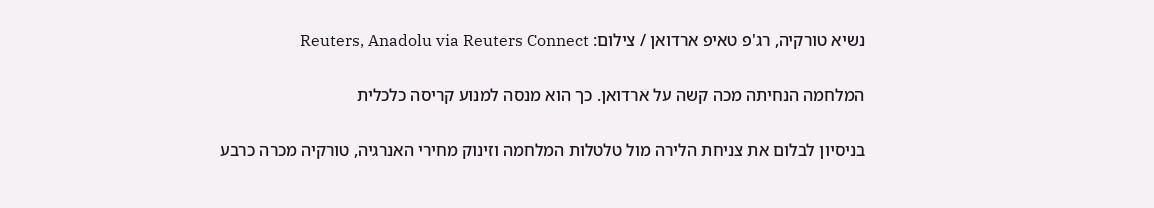נשיא טורקיה, רג'פ טאיפ ארדואן / צילום: Reuters, Anadolu via Reuters Connect

המלחמה הנחיתה מכה קשה על ארדואן. כך הוא מנסה למנוע קריסה כלכלית

בניסיון לבלום את צניחת הלירה מול טלטלות המלחמה וזינוק מחירי האנרגיה, טורקיה מכרה כרבע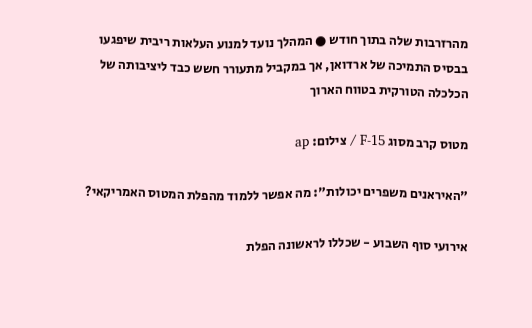מהרזרבות שלה בתוך חודש ● המהלך נועד למנוע העלאות ריבית שיפגעו בבסיס התמיכה של ארדואן, אך במקביל מתעורר חשש כבד ליציבותה של הכלכלה הטורקית בטווח הארוך

מטוס קרב מסוג F-15 / צילום: ap

"האיראנים משפרים יכולות": מה אפשר ללמוד מהפלת המטוס האמריקאי?

אירועי סוף השבוע - שכללו לראשונה הפלת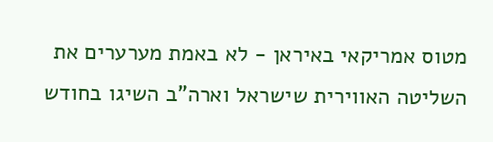מטוס אמריקאי באיראן - לא באמת מערערים את השליטה האווירית שישראל וארה"ב השיגו בחודש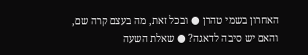האחרון בשמי טהרן ● ובכל זאת, מה בעצם קרה שם, והאם יש סיבה לדאגה? ● שאלת השעה